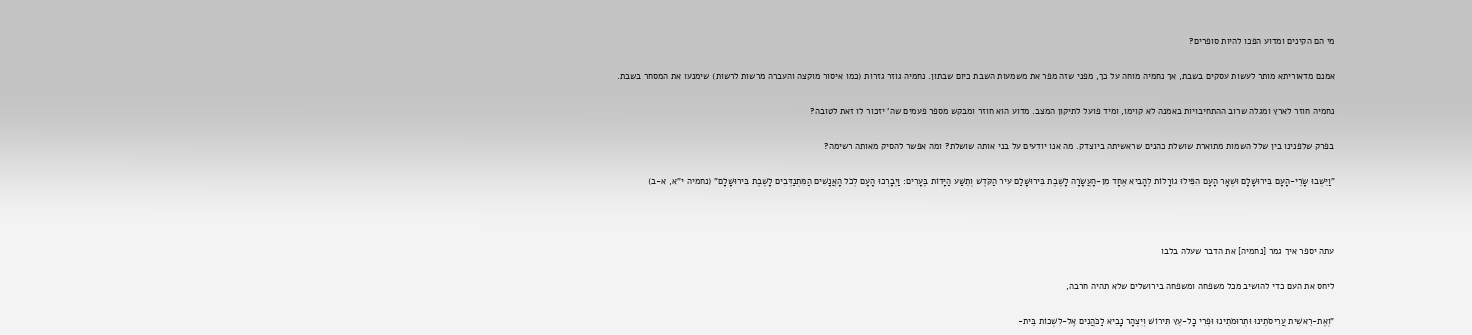מי הם הקינים ומדוע הפכו להיות סופרים?

אמנם מדאוריתא מותר לעשות עסקים בשבת, אך נחמיה מוחה על כך, מפני שזה מפר את משמעות השבת כיום שבתון. נחמיה גוזר גזרות (כמו איסור מוקצה והעברה מרשות לרשות) שימנעו את המסחר בשבת.

נחמיה חוזר לארץ ומגלה שרוב ההתחיבויות באמנה לא קוימו, ומיד פועל לתיקון המצב. מדוע הוא חוזר ומבקש מספר פעמים שה' יזכור לו זאת לטובה?

בפרק שלפנינו בין שלל השמות מתוארת שושלת כהנים שראשיתה ביוצדק. מה אנו יודעים על בני אותה שושלת? ומה אפשר להסיק מאותה רשימה?

"וַיֵּשְׁבוּ שָׂרֵי-הָעָם בִּירוּשָׁלָם וּשְׁאָר הָעָם הִפִּילוּ גוֹרָלוֹת לְהָבִיא אֶחָד מִן-הָעֲשָׂרָה לָשֶׁבֶת בִּירוּשָׁלַם עִיר הַקֹּדֶשׁ וְתֵשַׁע הַיָּדוֹת בֶּעָרִים: וַיְבָרְכוּ הָעָם לְכֹל הָאֲנָשִׁים הַמִּתְנַדְּבִים לָשֶׁבֶת בִּירוּשָׁלָם" (נחמיה י"א, א-ב)



עתה יספר איך גמר [נחמיה] את הדבר שעלה בלבו

ליחס את העם כדי להושיב מכל משפחה ומשפחה בירושלים שלא תהיה חרבה,

"וְאֶת-רֵאשִׁית עֲרִיסֹתֵינוּ וּתְרוּמֹתֵינוּ וּפְרִי כָל-עֵץ תִּירוֹשׁ וְיִצְהָר נָבִיא לַכֹּהֲנִים אֶל-לִשְׁכוֹת בֵּית-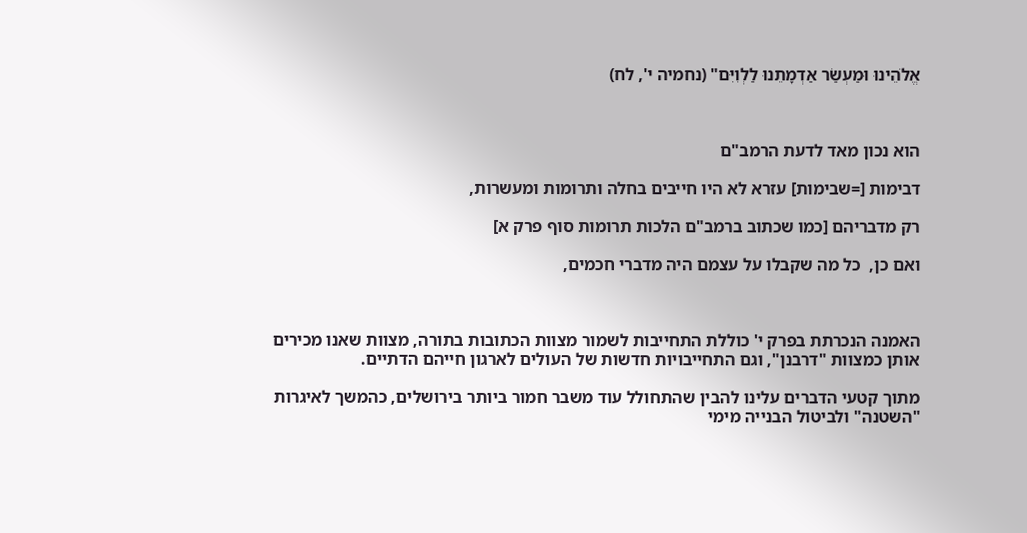אֱלֹהֵינוּ וּמַעְשַׂר אַדְמָתֵנוּ לַלְוִיִּם" (נחמיה י', לח)



הוא נכון מאד לדעת הרמב"ם

דבימות [=שבימות] עזרא לא היו חייבים בחלה ותרומות ומעשרות,

רק מדבריהם [כמו שכתוב ברמב"ם הלכות תרומות סוף פרק א]

ואם כן,  כל מה שקבלו על עצמם היה מדברי חכמים,



האמנה הנכרתת בפרק י' כוללת התחייבות לשמור מצוות הכתובות בתורה, מצוות שאנו מכירים אותן כמצוות "דרבנן", וגם התחייבויות חדשות של העולים לארגון חייהם הדתיים.

מתוך קטעי הדברים עלינו להבין שהתחולל עוד משבר חמור ביותר בירושלים, כהמשך לאיגרות "השטנה" ולביטול הבנייה מימי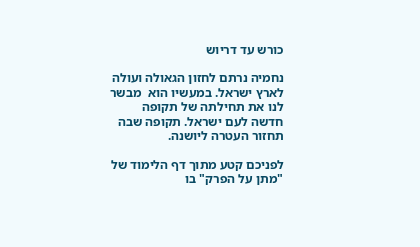כורש עד דריוש

נחמיה נרתם לחזון הגאולה ועולה לארץ ישראל. במעשיו הוא  מבשר לנו את תחילתה של תקופה חדשה לעם ישראל. תקופה שבה תחזור העטרה ליושנה.

לפניכם קטע מתוך דף הלימוד של "מתן על הפרק" בו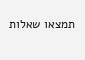תמצאו שאלות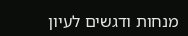מנחות ודגשים לעיון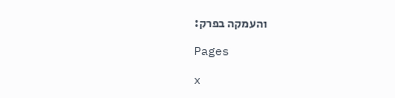והעמקה בפרק:

Pages

x